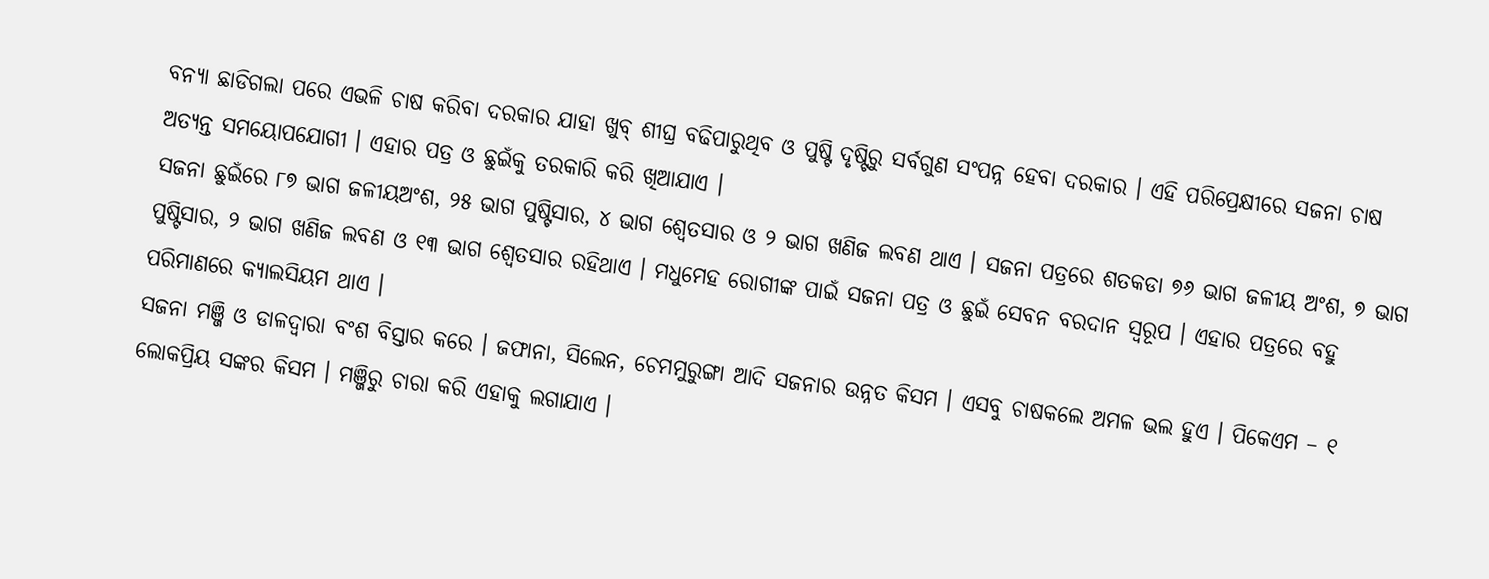ବନ୍ୟା ଛାଡିଗଲା ପରେ ଏଭଳି ଚାଷ କରିବା ଦରକାର ଯାହା ଖୁବ୍ ଶୀଘ୍ର ବଢିପାରୁଥିବ ଓ ପୁଷ୍ଟି ଦୃଷ୍ଟିରୁ ସର୍ବଗୁଣ ସଂପନ୍ନ ହେବା ଦରକାର । ଏହି ପରିପ୍ରେକ୍ଷୀରେ ସଜନା ଚାଷ ଅତ୍ୟନ୍ତ ସମୟୋପଯୋଗୀ । ଏହାର ପତ୍ର ଓ ଛୁଇଁକୁ ତରକାରି କରି ଖିଆଯାଏ ।
ସଜନା ଛୁଇଁରେ ୮୭ ଭାଗ ଜଳୀୟଅଂଶ, ୨୫ ଭାଗ ପୁଷ୍ଟିସାର, ୪ ଭାଗ ଶ୍ଵେତସାର ଓ ୨ ଭାଗ ଖଣିଜ ଲବଣ ଥାଏ । ସଜନା ପତ୍ରରେ ଶତକଡା ୭୬ ଭାଗ ଜଳୀୟ ଅଂଶ, ୭ ଭାଗ ପୁଷ୍ଟିସାର, ୨ ଭାଗ ଖଣିଜ ଲବଣ ଓ ୧୩ ଭାଗ ଶ୍ଵେତସାର ରହିଥାଏ । ମଧୁମେହ ରୋଗୀଙ୍କ ପାଇଁ ସଜନା ପତ୍ର ଓ ଛୁଇଁ ସେବନ ବରଦାନ ସ୍ୱରୂପ । ଏହାର ପତ୍ରରେ ବହୁ ପରିମାଣରେ କ୍ୟାଲସିୟମ ଥାଏ ।
ସଜନା ମଞ୍ଜି ଓ ଡାଳଦ୍ଵାରା ବଂଶ ବିସ୍ତାର କରେ । ଜଫାନା, ସିଲେନ, ଚେମମୁରୁଙ୍ଗା ଆଦି ସଜନାର ଉନ୍ନତ କିସମ । ଏସବୁ ଚାଷକଲେ ଅମଳ ଭଲ ହୁଏ । ପିକେଏମ – ୧ ଲୋକପ୍ରିୟ ସଙ୍କର କିସମ । ମଞ୍ଜିରୁ ଚାରା କରି ଏହାକୁ ଲଗାଯାଏ ।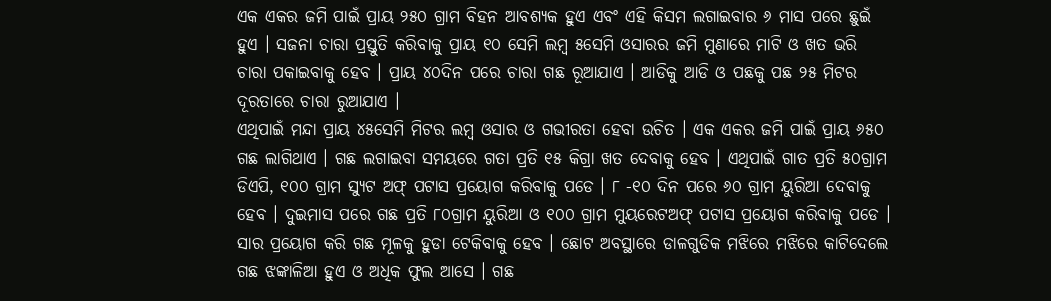ଏକ ଏକର ଜମି ପାଇଁ ପ୍ରାୟ ୨୫୦ ଗ୍ରାମ ବିହନ ଆବଶ୍ୟକ ହୁଏ ଏବଂ ଏହି କିସମ ଲଗାଇବାର ୬ ମାସ ପରେ ଛୁଇଁ ହୁଏ । ସଜନା ଚାରା ପ୍ରସ୍ତୁତି କରିବାକୁ ପ୍ରାୟ ୧୦ ସେମି ଲମ୍ବ ୫ସେମି ଓସାରର ଜମି ମୁଣାରେ ମାଟି ଓ ଖତ ଭରି ଚାରା ପକାଇବାକୁ ହେବ । ପ୍ରାୟ ୪୦ଦିନ ପରେ ଚାରା ଗଛ ରୂଆଯାଏ । ଆଡିକୁ ଆଡି ଓ ପଛକୁ ପଛ ୨୫ ମିଟର ଦୂରତାରେ ଚାରା ରୁଆଯାଏ ।
ଏଥିପାଇଁ ମନ୍ଦା ପ୍ରାୟ ୪୫ସେମି ମିଟର ଲମ୍ବ ଓସାର ଓ ଗଭୀରତା ହେବା ଉଚିତ । ଏକ ଏକର ଜମି ପାଇଁ ପ୍ରାୟ ୬୫୦ ଗଛ ଲାଗିଥାଏ । ଗଛ ଲଗାଇବା ସମୟରେ ଗତା ପ୍ରତି ୧୫ କିଗ୍ରା ଖତ ଦେବାକୁ ହେବ । ଏଥିପାଇଁ ଗାତ ପ୍ରତି ୫୦ଗ୍ରାମ ଡିଏପି, ୧୦୦ ଗ୍ରାମ ସ୍ୟୁଟ ଅଫ୍ ପଟାସ ପ୍ରୟୋଗ କରିବାକୁ ପଡେ । ୮ -୧୦ ଦିନ ପରେ ୬୦ ଗ୍ରାମ ୟୁରିଆ ଦେବାକୁ ହେବ । ଦୁଇମାସ ପରେ ଗଛ ପ୍ରତି ୮୦ଗ୍ରାମ ୟୁରିଆ ଓ ୧୦୦ ଗ୍ରାମ ମୁୟରେଟଅଫ୍ ପଟାସ ପ୍ରୟୋଗ କରିବାକୁ ପଡେ । ସାର ପ୍ରୟୋଗ କରି ଗଛ ମୂଳକୁ ହୁଡା ଟେକିବାକୁ ହେବ । ଛୋଟ ଅବସ୍ଥାରେ ଡାଳଗୁଡିକ ମଝିରେ ମଝିରେ କାଟିଦେଲେ ଗଛ ଝଙ୍କାଳିଆ ହୁଏ ଓ ଅଧିକ ଫୁଲ ଆସେ । ଗଛ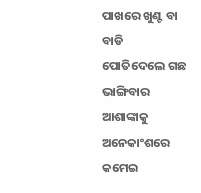ପାଖରେ ଖୁଣ୍ଟ ବା ବାଡି ପୋତିଦେଲେ ଗଛ ଭାଙ୍ଗିବାର ଆଶାଙ୍କାକୁ ଅନେକାଂଶରେ କମେଇ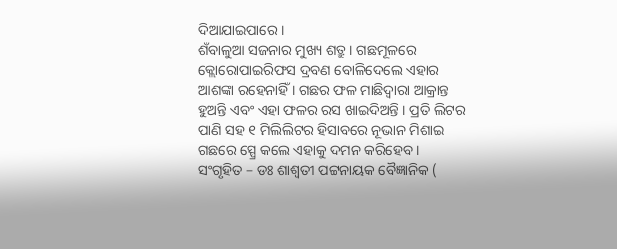ଦିଆଯାଇପାରେ ।
ଶଁବାଳୁଆ ସଜନାର ମୁଖ୍ୟ ଶତ୍ରୁ । ଗଛମୂଳରେ କ୍ଲୋରୋପାଇରିଫସ ଦ୍ରବଣ ବୋଳିଦେଲେ ଏହାର ଆଶଙ୍କା ରହେନାହିଁ । ଗଛର ଫଳ ମାଛିଦ୍ଵାରା ଆକ୍ରାନ୍ତ ହୁଅନ୍ତି ଏବଂ ଏହା ଫଳର ରସ ଖାଇଦିଅନ୍ତି । ପ୍ରତି ଲିଟର ପାଣି ସହ ୧ ମିଲିଲିଟର ହିସାବରେ ନୂଭାନ ମିଶାଇ ଗଛରେ ସ୍ପ୍ରେ କଲେ ଏହାକୁ ଦମନ କରିହେବ ।
ସଂଗୃହିତ – ଡଃ ଶାଶ୍ଵତୀ ପଟ୍ଟନାୟକ ବୈଜ୍ଞାନିକ (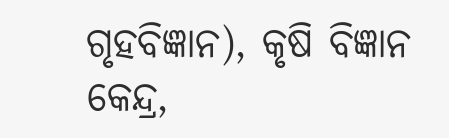ଗୃହବିଜ୍ଞାନ), କୃଷି ବିଜ୍ଞାନ କେନ୍ଦ୍ର,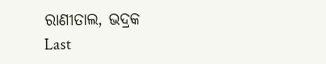ରାଣୀତାଲ, ଭଦ୍ରକ
Last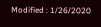Modified : 1/26/2020